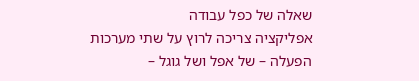שאלה של כפל עבודה
אפליקציה צריכה לרוץ על שתי מערכות הפעלה – של אפל ושל גוגל –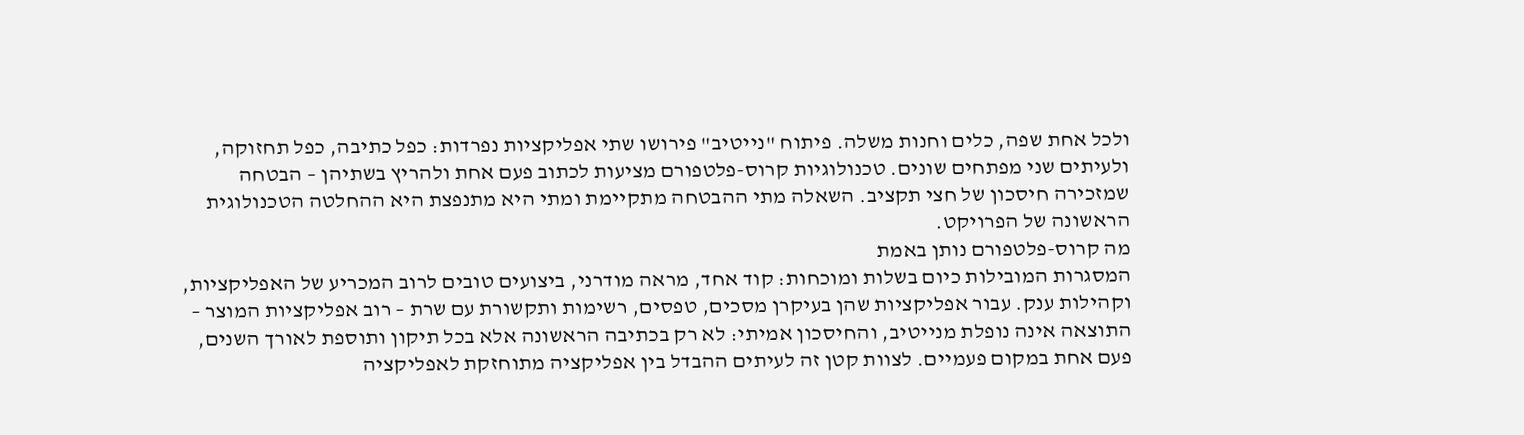ולכל אחת שפה, כלים וחנות משלה. פיתוח "נייטיב" פירושו שתי אפליקציות נפרדות: כפל כתיבה, כפל תחזוקה, ולעיתים שני מפתחים שונים. טכנולוגיות קרוס-פלטפורם מציעות לכתוב פעם אחת ולהריץ בשתיהן – הבטחה שמזכירה חיסכון של חצי תקציב. השאלה מתי ההבטחה מתקיימת ומתי היא מתנפצת היא ההחלטה הטכנולוגית הראשונה של הפרויקט.
מה קרוס-פלטפורם נותן באמת
המסגרות המובילות כיום בשלות ומוכחות: קוד אחד, מראה מודרני, ביצועים טובים לרוב המכריע של האפליקציות, וקהילות ענק. עבור אפליקציות שהן בעיקרן מסכים, טפסים, רשימות ותקשורת עם שרת – רוב אפליקציות המוצר – התוצאה אינה נופלת מנייטיב, והחיסכון אמיתי: לא רק בכתיבה הראשונה אלא בכל תיקון ותוספת לאורך השנים, פעם אחת במקום פעמיים. לצוות קטן זה לעיתים ההבדל בין אפליקציה מתוחזקת לאפליקציה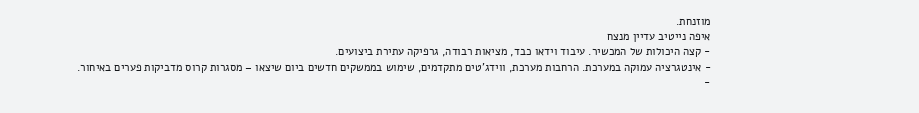מוזנחת.
איפה נייטיב עדיין מנצח
- קצה היכולות של המכשיר. עיבוד וידאו כבד, מציאות רבודה, גרפיקה עתירת ביצועים.
- אינטגרציה עמוקה במערכת. הרחבות מערכת, ווידג'טים מתקדמים, שימוש בממשקים חדשים ביום שיצאו – מסגרות קרוס מדביקות פערים באיחור.
-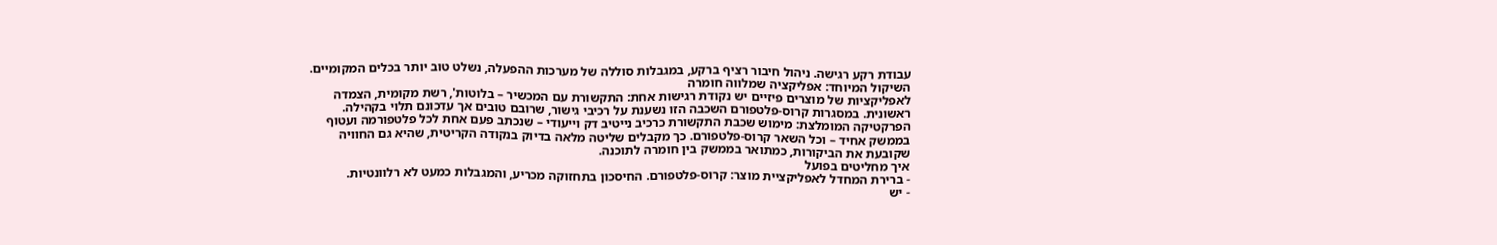עבודת רקע רגישה. ניהול חיבור רציף ברקע, במגבלות סוללה של מערכות ההפעלה, נשלט טוב יותר בכלים המקומיים.
השיקול המיוחד: אפליקציה שמלווה חומרה
לאפליקציות של מוצרים פיזיים יש נקודת רגישות אחת: התקשורת עם המכשיר – בלוטות', רשת מקומית, הצמדה ראשונית. במסגרות קרוס-פלטפורם השכבה הזו נשענת על רכיבי גישור, שרובם טובים אך עדכונם תלוי בקהילה. הפרקטיקה המומלצת: מימוש שכבת התקשורת כרכיב נייטיב דק וייעודי – שנכתב פעם אחת לכל פלטפורמה ועטוף בממשק אחיד – וכל השאר קרוס-פלטפורם. כך מקבלים שליטה מלאה בדיוק בנקודה הקריטית, שהיא גם החוויה שקובעת את הביקורות, כמתואר בממשק בין חומרה לתוכנה.
איך מחליטים בפועל
- ברירת המחדל לאפליקציית מוצר: קרוס-פלטפורם. החיסכון בתחזוקה מכריע, והמגבלות כמעט לא רלוונטיות.
- יש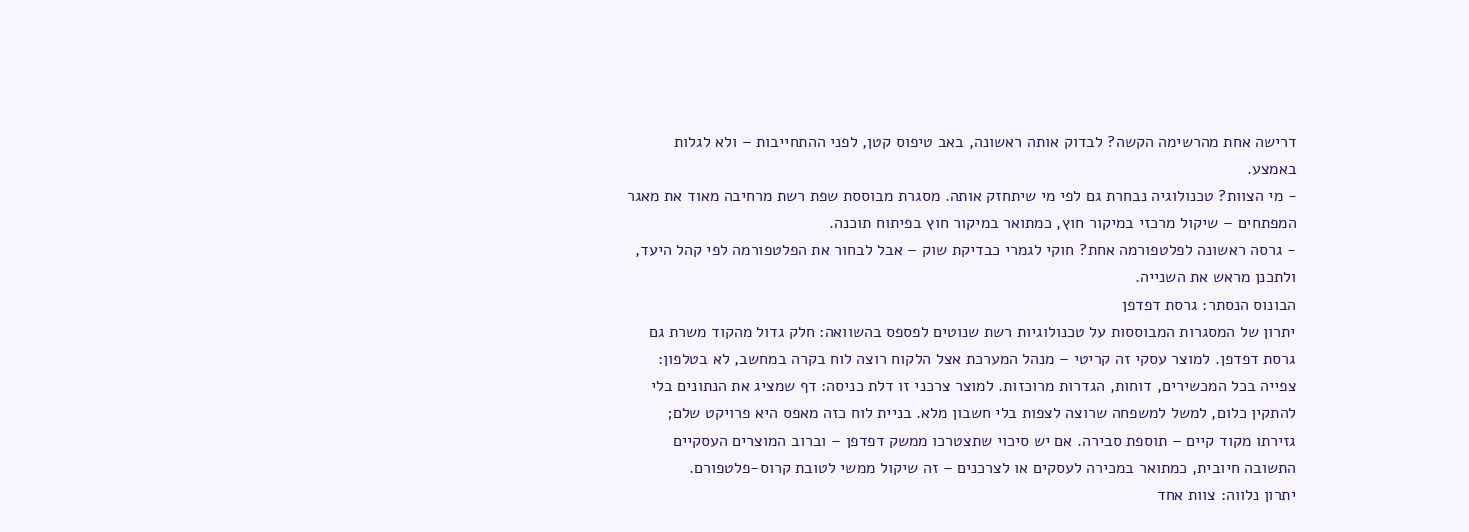דרישה אחת מהרשימה הקשה? לבדוק אותה ראשונה, באב טיפוס קטן, לפני ההתחייבות – ולא לגלות באמצע.
- מי הצוות? טכנולוגיה נבחרת גם לפי מי שיתחזק אותה. מסגרת מבוססת שפת רשת מרחיבה מאוד את מאגר המפתחים – שיקול מרכזי במיקור חוץ, כמתואר במיקור חוץ בפיתוח תוכנה.
- גרסה ראשונה לפלטפורמה אחת? חוקי לגמרי כבדיקת שוק – אבל לבחור את הפלטפורמה לפי קהל היעד, ולתכנן מראש את השנייה.
הבונוס הנסתר: גרסת דפדפן
יתרון של המסגרות המבוססות על טכנולוגיות רשת שנוטים לפספס בהשוואה: חלק גדול מהקוד משרת גם גרסת דפדפן. למוצר עסקי זה קריטי – מנהל המערכת אצל הלקוח רוצה לוח בקרה במחשב, לא בטלפון: צפייה בכל המכשירים, דוחות, הגדרות מרוכזות. למוצר צרכני זו דלת כניסה: דף שמציג את הנתונים בלי להתקין כלום, למשל למשפחה שרוצה לצפות בלי חשבון מלא. בניית לוח כזה מאפס היא פרויקט שלם; גזירתו מקוד קיים – תוספת סבירה. אם יש סיכוי שתצטרכו ממשק דפדפן – וברוב המוצרים העסקיים התשובה חיובית, כמתואר במכירה לעסקים או לצרכנים – זה שיקול ממשי לטובת קרוס-פלטפורם.
יתרון נלווה: צוות אחד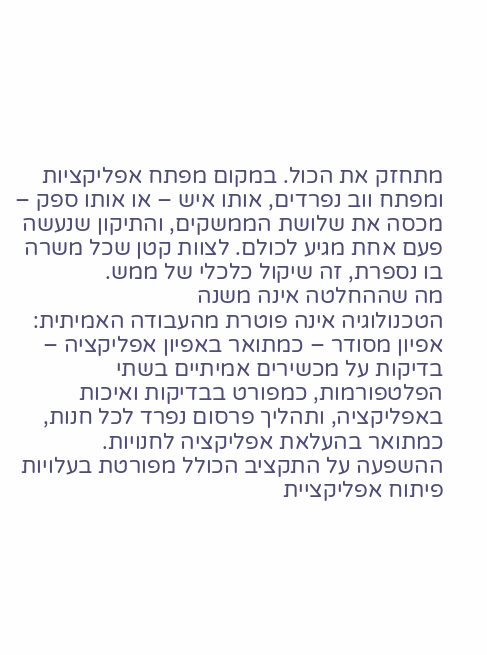מתחזק את הכול. במקום מפתח אפליקציות ומפתח ווב נפרדים, אותו איש – או אותו ספק – מכסה את שלושת הממשקים, והתיקון שנעשה פעם אחת מגיע לכולם. לצוות קטן שכל משרה בו נספרת, זה שיקול כלכלי של ממש.
מה שההחלטה אינה משנה
הטכנולוגיה אינה פוטרת מהעבודה האמיתית: אפיון מסודר – כמתואר באפיון אפליקציה – בדיקות על מכשירים אמיתיים בשתי הפלטפורמות, כמפורט בבדיקות ואיכות באפליקציה, ותהליך פרסום נפרד לכל חנות, כמתואר בהעלאת אפליקציה לחנויות. ההשפעה על התקציב הכולל מפורטת בעלויות פיתוח אפליקציית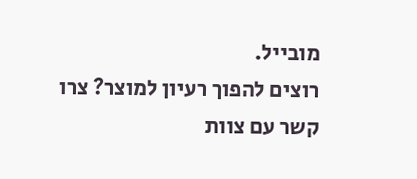מובייל.
רוצים להפוך רעיון למוצר? צרו קשר עם צוות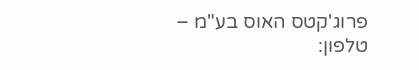פרוג'קטס האוס בע"מ – טלפון: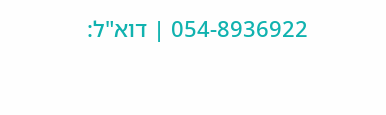054-8936922 | דוא"ל: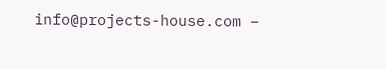info@projects-house.com –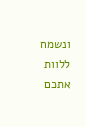ונשמח ללוות אתכם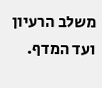משלב הרעיון ועד המדף.